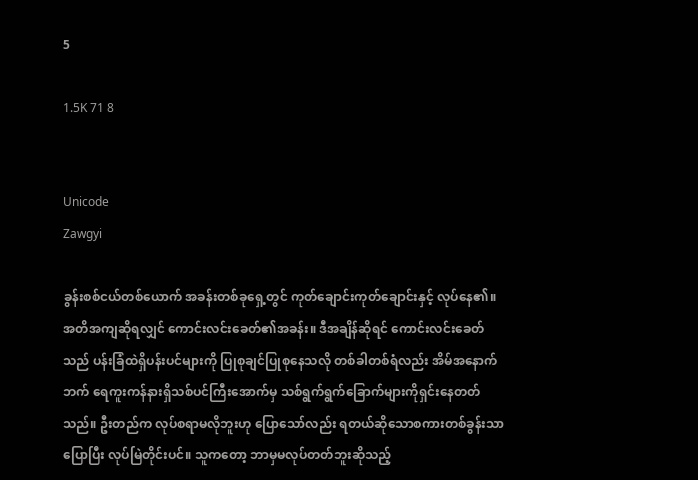5

1.5K 71 8


Unicode
Zawgyi

ခွန်းစစ်ငယ်တစ်ယောက် အခန်းတစ်ခုရှေ့တွင် ကုတ်ချောင်းကုတ်ချောင်းနှင့် လုပ်နေ၏။ အတိအကျဆိုရလျှင် ကောင်းလင်းခေတ်၏အခန်း။ ဒီအချိန်ဆိုရင် ကောင်းလင်းခေတ်သည် ပန်းခြံထဲရှိပန်းပင်များကို ပြုစုချင်ပြုစုနေသလို တစ်ခါတစ်ရံလည်း အိမ်အနောက်ဘက် ရေကူးကန်နားရှိသစ်ပင်ကြီးအောက်မှ သစ်ရွက်ရွက်ခြောက်များကိုရှင်းနေတတ်သည်။ ဦးတည်က လုပ်စရာမလိုဘူးဟု ပြောသော်လည်း ရတယ်ဆိုသောစကားတစ်ခွန်းသာပြောပြီး လုပ်မြဲတိုင်းပင်။ သူကတော့ ဘာမှမလုပ်တတ်ဘူးဆိုသည့်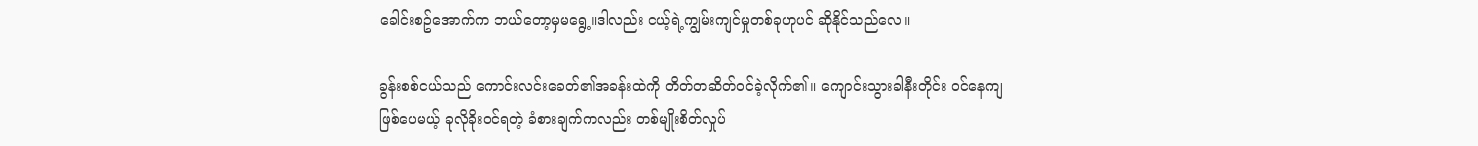ခေါင်းစဥ်အောက်က ဘယ်တော့မှမရွေ့။ဒါလည်း ငယ့်ရဲ့ကျွမ်းကျင်မှုတစ်ခုဟုပင် ဆိုနိုင်သည်လေ။

ခွန်းစစ်ငယ်သည် ကောင်းလင်းခေတ်၏အခန်းထဲကို တိတ်တဆိတ်ဝင်ခဲ့လိုက်၏။ ကျောင်းသွားခါနီးတိုင်း ဝင်နေကျဖြစ်ပေမယ့် ခုလိုခိုးဝင်ရတဲ့ ခံစားချက်ကလည်း တစ်မျိုးစိတ်လှုပ်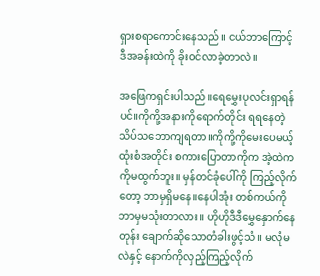ရှားစရာကောင်းနေသည်။ ငယ်ဘာကြောင့် ဒီအခန်းထဲကို ခိုးဝင်လာခဲ့တာလဲ။

အဖြေကရှင်းပါသည်။ရေမွှေးပုလင်းရှာရန်ပင်။ကိုကို့အနားကိုရောက်တိုင်း ရရနေတဲ့ သိပ်သဘောကျရတာ။ကိုကို့ကိုမေးပေမယ့် ထုံးစံအတိုင်း စကားပြောတာကိုက အဲ့ထဲကကိုမထွက်ဘူး။ မှန်တင်ခုံပေါ်ကို ကြည့်လိုက်တော့ ဘာမှရှိမနေ။နေပါအုံး တစ်ကယ်ကို ဘာမှမသုံးတာလား။ ဟိုဟိုဒီဒီမွှေနှောက်နေတုန်း ချောက်ဆိုသောတံခါးဖွင့်သံ။ မလုံမလဲနှင့် နောက်ကိုလှည့်ကြည့်လိုက်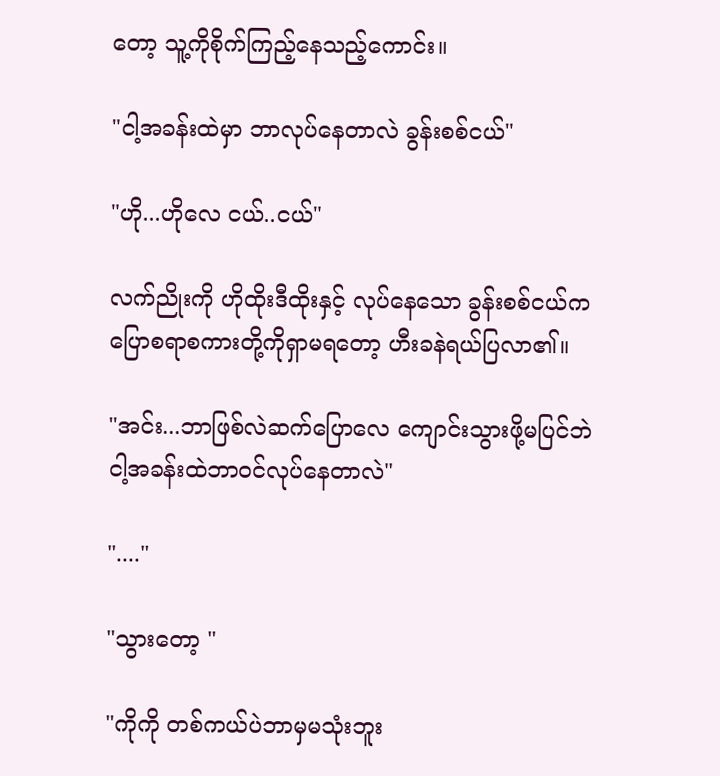တော့ သူ့ကိုစိုက်ကြည့်နေသည့်ကောင်း။

"ငါ့အခန်းထဲမှာ ဘာလုပ်နေတာလဲ ခွန်းစစ်ငယ်"

"ဟို...ဟိုလေ ငယ်..ငယ်"

လက်ညိုးကို ဟိုထိုးဒီထိုးနှင့် လုပ်နေသော ခွန်းစစ်ငယ်က ပြောစရာစကားတို့ကိုရှာမရတော့ ဟီးခနဲရယ်ပြလာ၏။

"အင်း...ဘာဖြစ်လဲဆက်ပြောလေ ကျောင်းသွားဖို့မပြင်ဘဲ ငါ့အခန်းထဲဘာဝင်လုပ်နေတာလဲ"

"...."

"သွားတော့ "

"ကိုကို တစ်ကယ်ပဲဘာမှမသုံးဘူး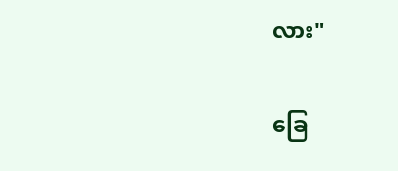လား"

ခြေ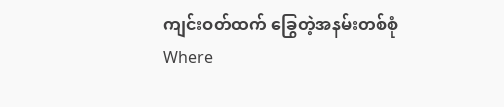ကျင်းဝတ်ထက် ခြွေတဲ့အနမ်းတစ်စုံWhere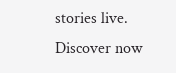stories live. Discover now